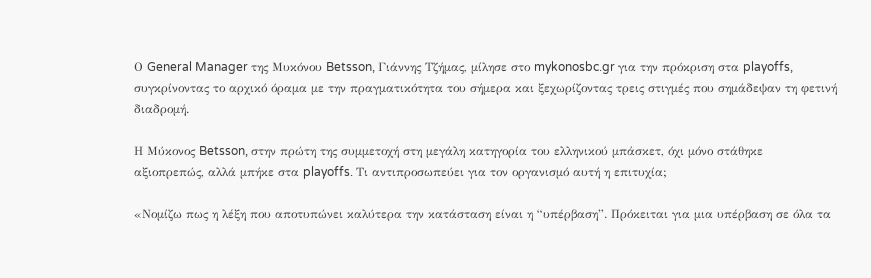Ο General Manager της Μυκόνου Betsson, Γιάννης Τζήμας, μίλησε στο mykonosbc.gr για την πρόκριση στα playoffs, συγκρίνοντας το αρχικό όραμα με την πραγματικότητα του σήμερα και ξεχωρίζοντας τρεις στιγμές που σημάδεψαν τη φετινή διαδρομή.

Η Μύκονος Betsson, στην πρώτη της συμμετοχή στη μεγάλη κατηγορία του ελληνικού μπάσκετ, όχι μόνο στάθηκε αξιοπρεπώς, αλλά μπήκε στα playoffs. Τι αντιπροσωπεύει για τον οργανισμό αυτή η επιτυχία;

«Νομίζω πως η λέξη που αποτυπώνει καλύτερα την κατάσταση είναι η “υπέρβαση”. Πρόκειται για μια υπέρβαση σε όλα τα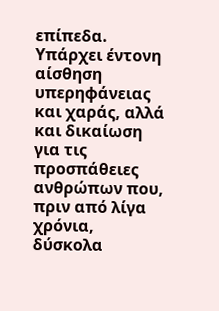επίπεδα. Υπάρχει έντονη αίσθηση υπερηφάνειας και χαράς, αλλά και δικαίωση για τις προσπάθειες ανθρώπων που, πριν από λίγα χρόνια, δύσκολα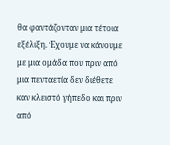θα φαντάζονταν μια τέτοια εξέλιξη. Έχουμε να κάνουμε με μια ομάδα που πριν από μια πενταετία δεν διέθετε καν κλειστό γήπεδο και πριν από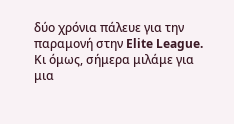δύο χρόνια πάλευε για την παραμονή στην Elite League. Κι όμως, σήμερα μιλάμε για μια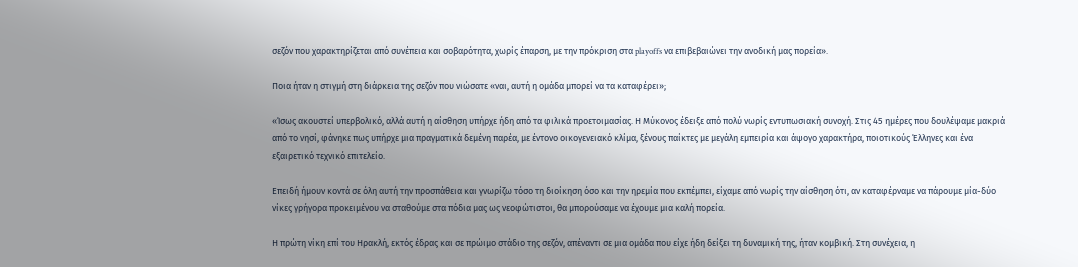σεζόν που χαρακτηρίζεται από συνέπεια και σοβαρότητα, χωρίς έπαρση, με την πρόκριση στα playoffs να επιβεβαιώνει την ανοδική μας πορεία».

Ποια ήταν η στιγμή στη διάρκεια της σεζόν που νιώσατε «ναι, αυτή η ομάδα μπορεί να τα καταφέρει»;

«Ίσως ακουστεί υπερβολικό, αλλά αυτή η αίσθηση υπήρχε ήδη από τα φιλικά προετοιμασίας. Η Μύκονος έδειξε από πολύ νωρίς εντυπωσιακή συνοχή. Στις 45 ημέρες που δουλέψαμε μακριά από το νησί, φάνηκε πως υπήρχε μια πραγματικά δεμένη παρέα, με έντονο οικογενειακό κλίμα, ξένους παίκτες με μεγάλη εμπειρία και άψογο χαρακτήρα, ποιοτικούς Έλληνες και ένα εξαιρετικό τεχνικό επιτελείο.

Επειδή ήμουν κοντά σε όλη αυτή την προσπάθεια και γνωρίζω τόσο τη διοίκηση όσο και την ηρεμία που εκπέμπει, είχαμε από νωρίς την αίσθηση ότι, αν καταφέρναμε να πάρουμε μία-δύο νίκες γρήγορα προκειμένου να σταθούμε στα πόδια μας ως νεοφώτιστοι, θα μπορούσαμε να έχουμε μια καλή πορεία.

Η πρώτη νίκη επί του Ηρακλή, εκτός έδρας και σε πρώιμο στάδιο της σεζόν, απέναντι σε μια ομάδα που είχε ήδη δείξει τη δυναμική της, ήταν κομβική. Στη συνέχεια, η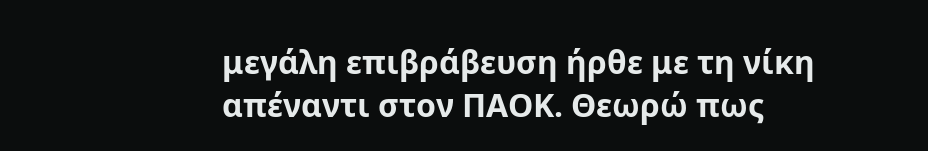μεγάλη επιβράβευση ήρθε με τη νίκη απέναντι στον ΠΑΟΚ. Θεωρώ πως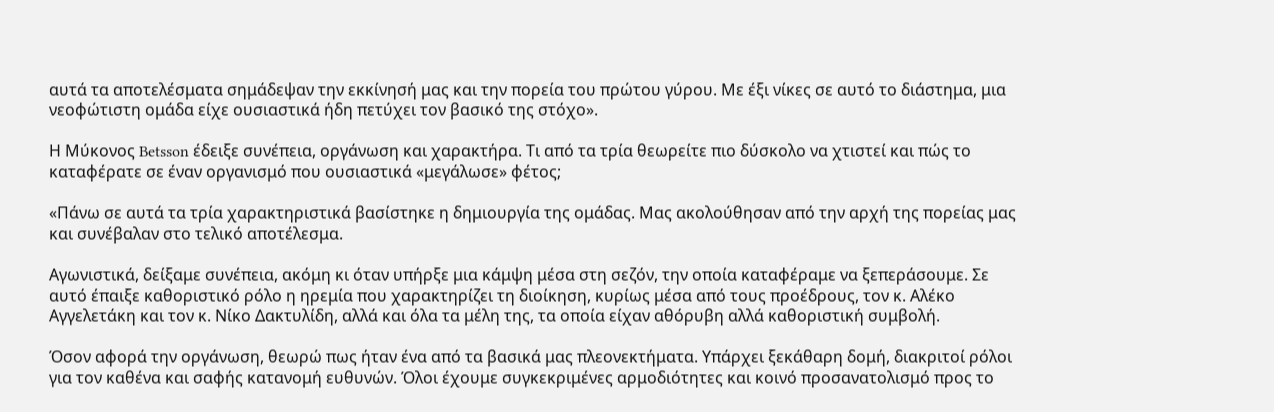αυτά τα αποτελέσματα σημάδεψαν την εκκίνησή μας και την πορεία του πρώτου γύρου. Με έξι νίκες σε αυτό το διάστημα, μια νεοφώτιστη ομάδα είχε ουσιαστικά ήδη πετύχει τον βασικό της στόχο».

Η Μύκονος Betsson έδειξε συνέπεια, οργάνωση και χαρακτήρα. Τι από τα τρία θεωρείτε πιο δύσκολο να χτιστεί και πώς το καταφέρατε σε έναν οργανισμό που ουσιαστικά «μεγάλωσε» φέτος;

«Πάνω σε αυτά τα τρία χαρακτηριστικά βασίστηκε η δημιουργία της ομάδας. Μας ακολούθησαν από την αρχή της πορείας μας και συνέβαλαν στο τελικό αποτέλεσμα.

Αγωνιστικά, δείξαμε συνέπεια, ακόμη κι όταν υπήρξε μια κάμψη μέσα στη σεζόν, την οποία καταφέραμε να ξεπεράσουμε. Σε αυτό έπαιξε καθοριστικό ρόλο η ηρεμία που χαρακτηρίζει τη διοίκηση, κυρίως μέσα από τους προέδρους, τον κ. Αλέκο Αγγελετάκη και τον κ. Νίκο Δακτυλίδη, αλλά και όλα τα μέλη της, τα οποία είχαν αθόρυβη αλλά καθοριστική συμβολή.

Όσον αφορά την οργάνωση, θεωρώ πως ήταν ένα από τα βασικά μας πλεονεκτήματα. Υπάρχει ξεκάθαρη δομή, διακριτοί ρόλοι για τον καθένα και σαφής κατανομή ευθυνών. Όλοι έχουμε συγκεκριμένες αρμοδιότητες και κοινό προσανατολισμό προς το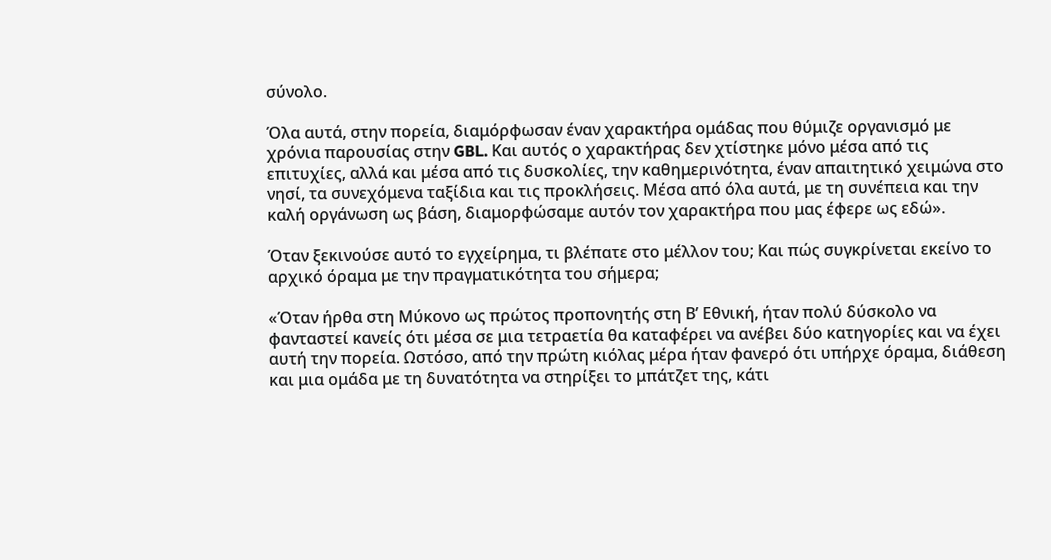σύνολο.

Όλα αυτά, στην πορεία, διαμόρφωσαν έναν χαρακτήρα ομάδας που θύμιζε οργανισμό με χρόνια παρουσίας στην GBL. Και αυτός ο χαρακτήρας δεν χτίστηκε μόνο μέσα από τις επιτυχίες, αλλά και μέσα από τις δυσκολίες, την καθημερινότητα, έναν απαιτητικό χειμώνα στο νησί, τα συνεχόμενα ταξίδια και τις προκλήσεις. Μέσα από όλα αυτά, με τη συνέπεια και την καλή οργάνωση ως βάση, διαμορφώσαμε αυτόν τον χαρακτήρα που μας έφερε ως εδώ».

Όταν ξεκινούσε αυτό το εγχείρημα, τι βλέπατε στο μέλλον του; Και πώς συγκρίνεται εκείνο το αρχικό όραμα με την πραγματικότητα του σήμερα;

«Όταν ήρθα στη Μύκονο ως πρώτος προπονητής στη Β’ Εθνική, ήταν πολύ δύσκολο να φανταστεί κανείς ότι μέσα σε μια τετραετία θα καταφέρει να ανέβει δύο κατηγορίες και να έχει αυτή την πορεία. Ωστόσο, από την πρώτη κιόλας μέρα ήταν φανερό ότι υπήρχε όραμα, διάθεση και μια ομάδα με τη δυνατότητα να στηρίξει το μπάτζετ της, κάτι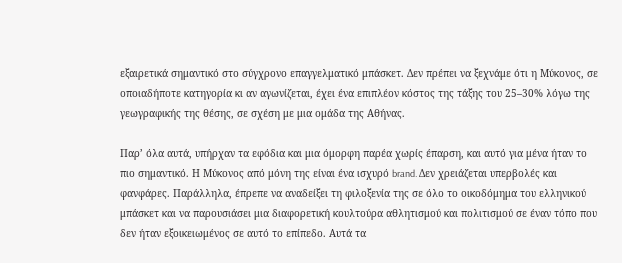εξαιρετικά σημαντικό στο σύγχρονο επαγγελματικό μπάσκετ. Δεν πρέπει να ξεχνάμε ότι η Μύκονος, σε οποιαδήποτε κατηγορία κι αν αγωνίζεται, έχει ένα επιπλέον κόστος της τάξης του 25–30% λόγω της γεωγραφικής της θέσης, σε σχέση με μια ομάδα της Αθήνας.

Παρ’ όλα αυτά, υπήρχαν τα εφόδια και μια όμορφη παρέα χωρίς έπαρση, και αυτό για μένα ήταν το πιο σημαντικό. Η Μύκονος από μόνη της είναι ένα ισχυρό brand. Δεν χρειάζεται υπερβολές και φανφάρες. Παράλληλα, έπρεπε να αναδείξει τη φιλοξενία της σε όλο το οικοδόμημα του ελληνικού μπάσκετ και να παρουσιάσει μια διαφορετική κουλτούρα αθλητισμού και πολιτισμού σε έναν τόπο που δεν ήταν εξοικειωμένος σε αυτό το επίπεδο. Αυτά τα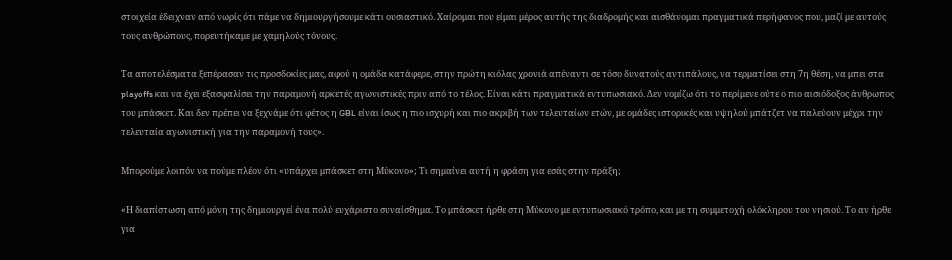στοιχεία έδειχναν από νωρίς ότι πάμε να δημιουργήσουμε κάτι ουσιαστικό. Χαίρομαι που είμαι μέρος αυτής της διαδρομής και αισθάνομαι πραγματικά περήφανος που, μαζί με αυτούς τους ανθρώπους, πορευτήκαμε με χαμηλούς τόνους.

Τα αποτελέσματα ξεπέρασαν τις προσδοκίες μας, αφού η ομάδα κατάφερε, στην πρώτη κιόλας χρονιά απέναντι σε τόσο δυνατούς αντιπάλους, να τερματίσει στη 7η θέση, να μπει στα playoffs και να έχει εξασφαλίσει την παραμονή αρκετές αγωνιστικές πριν από το τέλος. Είναι κάτι πραγματικά εντυπωσιακό. Δεν νομίζω ότι το περίμενε ούτε ο πιο αισιόδοξος άνθρωπος του μπάσκετ. Και δεν πρέπει να ξεχνάμε ότι φέτος η GBL είναι ίσως η πιο ισχυρή και πιο ακριβή των τελευταίων ετών, με ομάδες ιστορικές και υψηλού μπάτζετ να παλεύουν μέχρι την τελευταία αγωνιστική για την παραμονή τους».

Μπορούμε λοιπόν να πούμε πλέον ότι «υπάρχει μπάσκετ στη Μύκονο»; Τι σημαίνει αυτή η φράση για εσάς στην πράξη;

«Η διαπίστωση από μόνη της δημιουργεί ένα πολύ ευχάριστο συναίσθημα. Το μπάσκετ ήρθε στη Μύκονο με εντυπωσιακό τρόπο, και με τη συμμετοχή ολόκληρου του νησιού. Το αν ήρθε για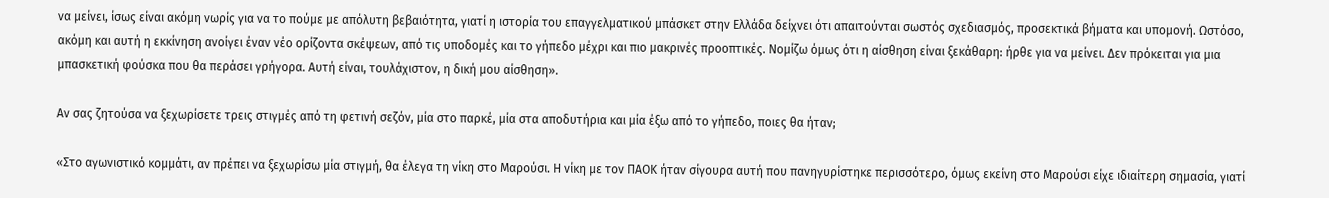να μείνει, ίσως είναι ακόμη νωρίς για να το πούμε με απόλυτη βεβαιότητα, γιατί η ιστορία του επαγγελματικού μπάσκετ στην Ελλάδα δείχνει ότι απαιτούνται σωστός σχεδιασμός, προσεκτικά βήματα και υπομονή. Ωστόσο, ακόμη και αυτή η εκκίνηση ανοίγει έναν νέο ορίζοντα σκέψεων, από τις υποδομές και το γήπεδο μέχρι και πιο μακρινές προοπτικές. Νομίζω όμως ότι η αίσθηση είναι ξεκάθαρη: ήρθε για να μείνει. Δεν πρόκειται για μια μπασκετική φούσκα που θα περάσει γρήγορα. Αυτή είναι, τουλάχιστον, η δική μου αίσθηση».

Αν σας ζητούσα να ξεχωρίσετε τρεις στιγμές από τη φετινή σεζόν, μία στο παρκέ, μία στα αποδυτήρια και μία έξω από το γήπεδο, ποιες θα ήταν;

«Στο αγωνιστικό κομμάτι, αν πρέπει να ξεχωρίσω μία στιγμή, θα έλεγα τη νίκη στο Μαρούσι. Η νίκη με τον ΠΑΟΚ ήταν σίγουρα αυτή που πανηγυρίστηκε περισσότερο, όμως εκείνη στο Μαρούσι είχε ιδιαίτερη σημασία, γιατί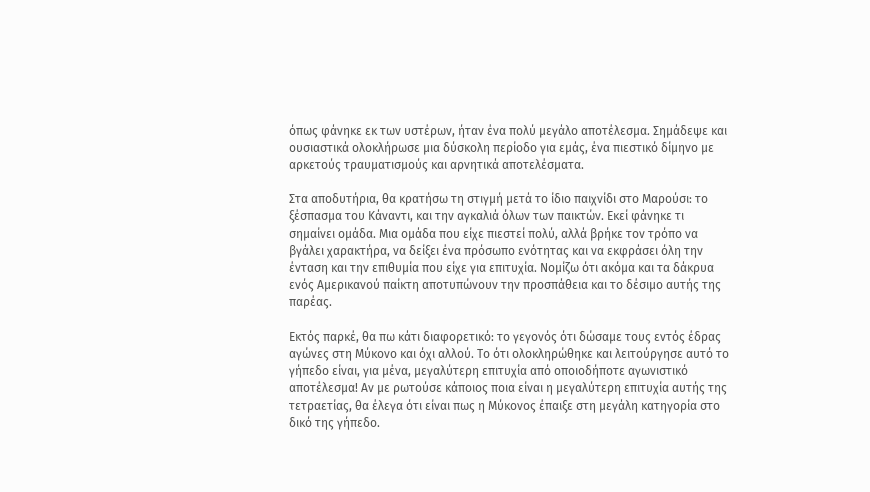όπως φάνηκε εκ των υστέρων, ήταν ένα πολύ μεγάλο αποτέλεσμα. Σημάδεψε και ουσιαστικά ολοκλήρωσε μια δύσκολη περίοδο για εμάς, ένα πιεστικό δίμηνο με αρκετούς τραυματισμούς και αρνητικά αποτελέσματα.

Στα αποδυτήρια, θα κρατήσω τη στιγμή μετά το ίδιο παιχνίδι στο Μαρούσι: το ξέσπασμα του Κάναντι, και την αγκαλιά όλων των παικτών. Εκεί φάνηκε τι σημαίνει ομάδα. Μια ομάδα που είχε πιεστεί πολύ, αλλά βρήκε τον τρόπο να βγάλει χαρακτήρα, να δείξει ένα πρόσωπο ενότητας και να εκφράσει όλη την ένταση και την επιθυμία που είχε για επιτυχία. Νομίζω ότι ακόμα και τα δάκρυα ενός Αμερικανού παίκτη αποτυπώνουν την προσπάθεια και το δέσιμο αυτής της παρέας.

Εκτός παρκέ, θα πω κάτι διαφορετικό: το γεγονός ότι δώσαμε τους εντός έδρας αγώνες στη Μύκονο και όχι αλλού. Το ότι ολοκληρώθηκε και λειτούργησε αυτό το γήπεδο είναι, για μένα, μεγαλύτερη επιτυχία από οποιοδήποτε αγωνιστικό αποτέλεσμα! Αν με ρωτούσε κάποιος ποια είναι η μεγαλύτερη επιτυχία αυτής της τετραετίας, θα έλεγα ότι είναι πως η Μύκονος έπαιξε στη μεγάλη κατηγορία στο δικό της γήπεδο.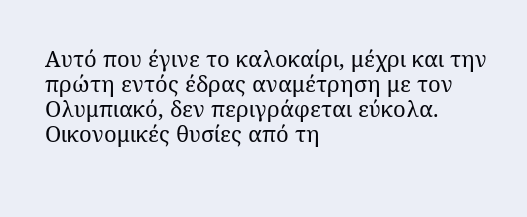Αυτό που έγινε το καλοκαίρι, μέχρι και την πρώτη εντός έδρας αναμέτρηση με τον Ολυμπιακό, δεν περιγράφεται εύκολα. Οικονομικές θυσίες από τη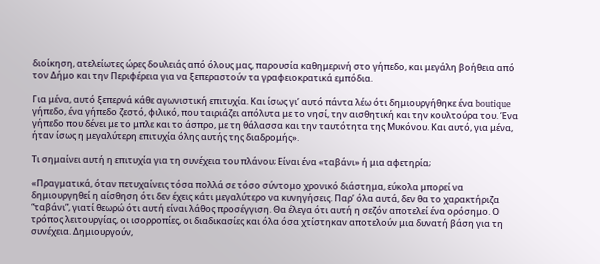διοίκηση, ατελείωτες ώρες δουλειάς από όλους μας, παρουσία καθημερινή στο γήπεδο, και μεγάλη βοήθεια από τον Δήμο και την Περιφέρεια για να ξεπεραστούν τα γραφειοκρατικά εμπόδια.

Για μένα, αυτό ξεπερνά κάθε αγωνιστική επιτυχία. Και ίσως γι’ αυτό πάντα λέω ότι δημιουργήθηκε ένα boutique γήπεδο, ένα γήπεδο ζεστό, φιλικό, που ταιριάζει απόλυτα με το νησί, την αισθητική και την κουλτούρα του. Ένα γήπεδο που δένει με το μπλε και το άσπρο, με τη θάλασσα και την ταυτότητα της Μυκόνου. Και αυτό, για μένα, ήταν ίσως η μεγαλύτερη επιτυχία όλης αυτής της διαδρομής».

Τι σημαίνει αυτή η επιτυχία για τη συνέχεια του πλάνου; Είναι ένα «ταβάνι» ή μια αφετηρία;

«Πραγματικά, όταν πετυχαίνεις τόσα πολλά σε τόσο σύντομο χρονικό διάστημα, εύκολα μπορεί να δημιουργηθεί η αίσθηση ότι δεν έχεις κάτι μεγαλύτερο να κυνηγήσεις. Παρ’ όλα αυτά, δεν θα το χαρακτήριζα “ταβάνι”, γιατί θεωρώ ότι αυτή είναι λάθος προσέγγιση. Θα έλεγα ότι αυτή η σεζόν αποτελεί ένα ορόσημο. Ο τρόπος λειτουργίας, οι ισορροπίες, οι διαδικασίες και όλα όσα χτίστηκαν αποτελούν μια δυνατή βάση για τη συνέχεια. Δημιουργούν,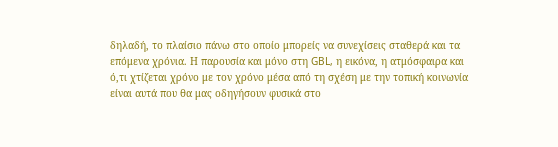δηλαδή, το πλαίσιο πάνω στο οποίο μπορείς να συνεχίσεις σταθερά και τα επόμενα χρόνια. Η παρουσία και μόνο στη GBL, η εικόνα, η ατμόσφαιρα και ό,τι χτίζεται χρόνο με τον χρόνο μέσα από τη σχέση με την τοπική κοινωνία είναι αυτά που θα μας οδηγήσουν φυσικά στο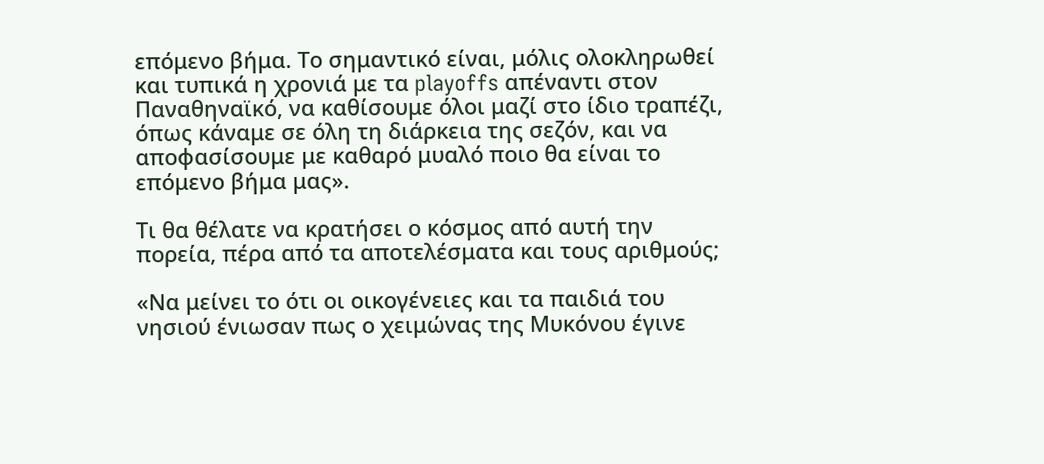επόμενο βήμα. Το σημαντικό είναι, μόλις ολοκληρωθεί και τυπικά η χρονιά με τα playoffs απέναντι στον Παναθηναϊκό, να καθίσουμε όλοι μαζί στο ίδιο τραπέζι, όπως κάναμε σε όλη τη διάρκεια της σεζόν, και να αποφασίσουμε με καθαρό μυαλό ποιο θα είναι το επόμενο βήμα μας».

Τι θα θέλατε να κρατήσει ο κόσμος από αυτή την πορεία, πέρα από τα αποτελέσματα και τους αριθμούς;

«Να μείνει το ότι οι οικογένειες και τα παιδιά του νησιού ένιωσαν πως ο χειμώνας της Μυκόνου έγινε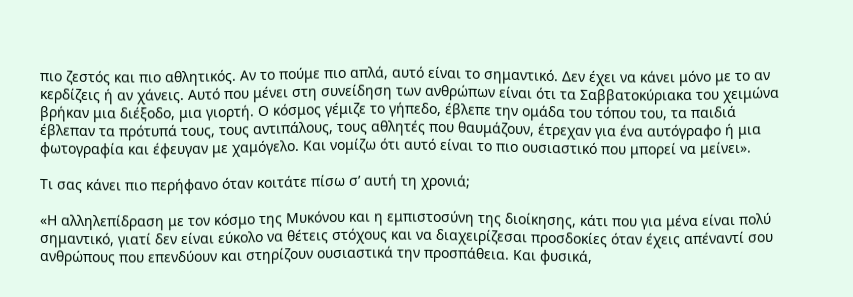πιο ζεστός και πιο αθλητικός. Αν το πούμε πιο απλά, αυτό είναι το σημαντικό. Δεν έχει να κάνει μόνο με το αν κερδίζεις ή αν χάνεις. Αυτό που μένει στη συνείδηση των ανθρώπων είναι ότι τα Σαββατοκύριακα του χειμώνα βρήκαν μια διέξοδο, μια γιορτή. Ο κόσμος γέμιζε το γήπεδο, έβλεπε την ομάδα του τόπου του, τα παιδιά έβλεπαν τα πρότυπά τους, τους αντιπάλους, τους αθλητές που θαυμάζουν, έτρεχαν για ένα αυτόγραφο ή μια φωτογραφία και έφευγαν με χαμόγελο. Και νομίζω ότι αυτό είναι το πιο ουσιαστικό που μπορεί να μείνει».

Τι σας κάνει πιο περήφανο όταν κοιτάτε πίσω σ’ αυτή τη χρονιά;

«Η αλληλεπίδραση με τον κόσμο της Μυκόνου και η εμπιστοσύνη της διοίκησης, κάτι που για μένα είναι πολύ σημαντικό, γιατί δεν είναι εύκολο να θέτεις στόχους και να διαχειρίζεσαι προσδοκίες όταν έχεις απέναντί σου ανθρώπους που επενδύουν και στηρίζουν ουσιαστικά την προσπάθεια. Και φυσικά,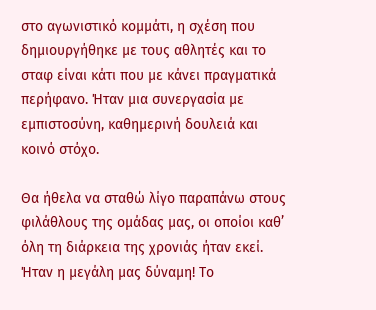στο αγωνιστικό κομμάτι, η σχέση που δημιουργήθηκε με τους αθλητές και το σταφ είναι κάτι που με κάνει πραγματικά περήφανο. Ήταν μια συνεργασία με εμπιστοσύνη, καθημερινή δουλειά και κοινό στόχο.

Θα ήθελα να σταθώ λίγο παραπάνω στους φιλάθλους της ομάδας μας, οι οποίοι καθ’ όλη τη διάρκεια της χρονιάς ήταν εκεί. Ήταν η μεγάλη μας δύναμη! Το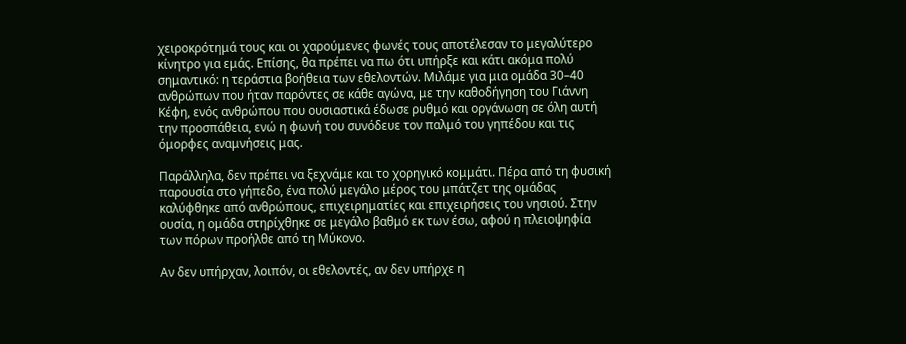χειροκρότημά τους και οι χαρούμενες φωνές τους αποτέλεσαν το μεγαλύτερο κίνητρο για εμάς. Επίσης, θα πρέπει να πω ότι υπήρξε και κάτι ακόμα πολύ σημαντικό: η τεράστια βοήθεια των εθελοντών. Μιλάμε για μια ομάδα 30–40 ανθρώπων που ήταν παρόντες σε κάθε αγώνα, με την καθοδήγηση του Γιάννη Κέφη, ενός ανθρώπου που ουσιαστικά έδωσε ρυθμό και οργάνωση σε όλη αυτή την προσπάθεια, ενώ η φωνή του συνόδευε τον παλμό του γηπέδου και τις όμορφες αναμνήσεις μας.

Παράλληλα, δεν πρέπει να ξεχνάμε και το χορηγικό κομμάτι. Πέρα από τη φυσική παρουσία στο γήπεδο, ένα πολύ μεγάλο μέρος του μπάτζετ της ομάδας καλύφθηκε από ανθρώπους, επιχειρηματίες και επιχειρήσεις του νησιού. Στην ουσία, η ομάδα στηρίχθηκε σε μεγάλο βαθμό εκ των έσω, αφού η πλειοψηφία των πόρων προήλθε από τη Μύκονο.

Αν δεν υπήρχαν, λοιπόν, οι εθελοντές, αν δεν υπήρχε η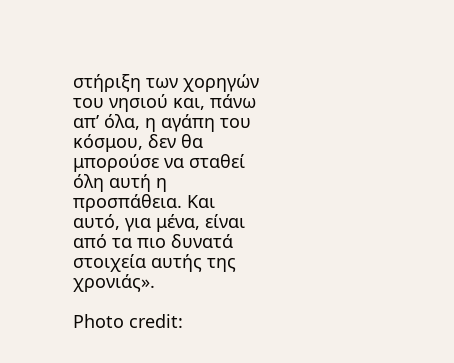στήριξη των χορηγών του νησιού και, πάνω απ’ όλα, η αγάπη του κόσμου, δεν θα μπορούσε να σταθεί όλη αυτή η προσπάθεια. Και αυτό, για μένα, είναι από τα πιο δυνατά στοιχεία αυτής της χρονιάς».

Photo credit: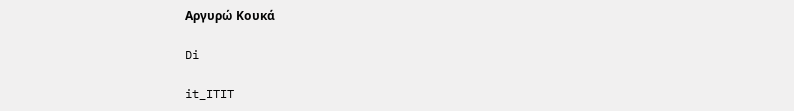Αργυρώ Κουκά

Di

it_ITIT